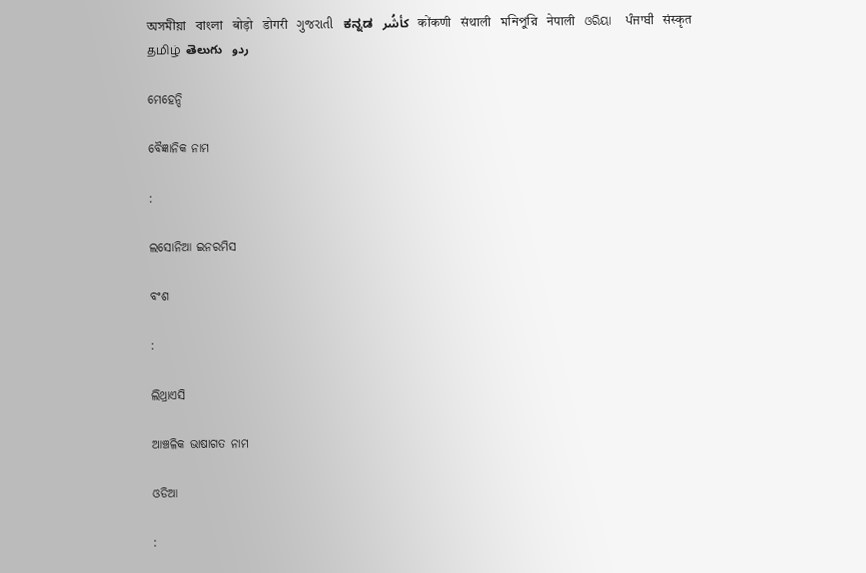অসমীয়া   বাংলা   बोड़ो   डोगरी   ગુજરાતી   ಕನ್ನಡ   كأشُر   कोंकणी   संथाली   মনিপুরি   नेपाली   ଓରିୟା   ਪੰਜਾਬੀ   संस्कृत   தமிழ்  తెలుగు   ردو

ମେହେନ୍ଦି

ବୈଜ୍ଞାନିକ ନାମ

:

ଲସୋନିଆ ଇନରମିସ

ବଂଶ

:

ଲିଥ୍ରାଏସି

ଆଞ୍ଚଳିକ ଭାଷାଗତ ନାମ

ଓଡିଆ

: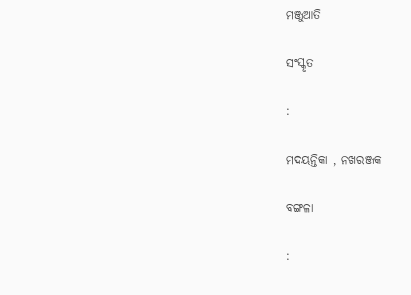ମଞ୍ଜୁଆତି

ସଂସ୍କୃତ

:

ମଦୟନ୍ତିକା , ନଖରଞ୍ଜକ

ବଙ୍ଗଳା

: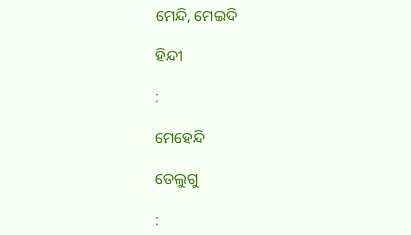ମେନ୍ଦି, ମେଇଦି

ହିନ୍ଦୀ

:

ମେହେନ୍ଦି

ତେଲୁଗୁ

: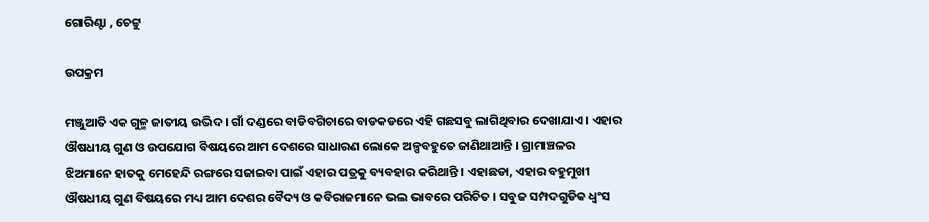ଗୋରିଣ୍ଟା , ଚେଟ୍ଟୁ

ଉପକ୍ରମ

ମଞ୍ଜୁଆତି ଏକ ଗୁଳ୍ମ ଜାତୀୟ ଉଦ୍ଭିଦ । ଗାଁ ଦଣ୍ଡରେ ବାଡିବଗିଚାରେ ବାଡକଡରେ ଏହି ଗଛସବୁ ଲାଗିଥିବାର ଦେଖାଯାଏ । ଏହାର ଔଷଧୀୟ ଗୁଣ ଓ ଉପଯୋଗ ବିଷୟରେ ଆମ ଦେଶରେ ସାଧାରଣ ଲୋକେ ଅଳ୍ପବହୁତେ ଜାଣିଥାଆନ୍ତି । ଗ୍ରାମାଞ୍ଚଳର ଝିଅମାନେ ହାତକୁ ମେହେନ୍ଦି ରଙ୍ଗରେ ସଜାଇବା ପାଇଁ ଏହାର ପତ୍ରକୁ ବ୍ୟବହାର କରିଥାନ୍ତି । ଏହାଛଡା, ଏହାର ବହୁମୁଖୀ ଔଷଧୀୟ ଗୁଣ ବିଷୟରେ ମଧ୍ୟ ଆମ ଦେଶର ବୈଦ୍ୟ ଓ କବିରାଜମାନେ ଭଲ ଭାବରେ ପରିଚିତ । ସବୁଜ ସମ୍ପଦଗୁଡିକ ଧ୍ଵଂସ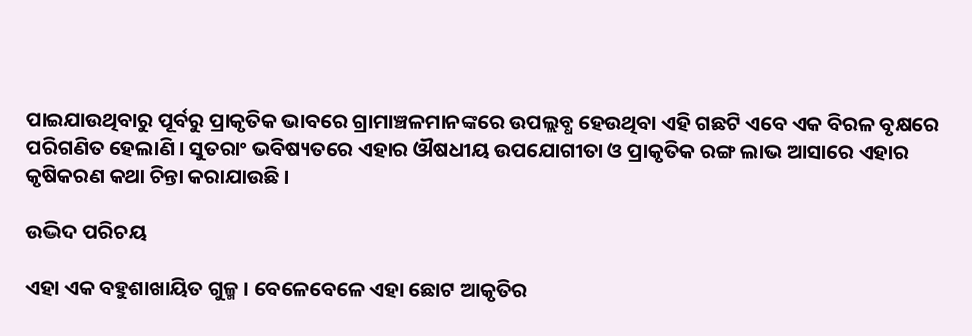ପାଇଯାଉଥିବାରୁ ପୂର୍ବରୁ ପ୍ରାକୃତିକ ଭାବରେ ଗ୍ରାମାଞ୍ଚଳମାନଙ୍କରେ ଉପଲ୍ଲବ୍ଧ ହେଉଥିବା ଏହି ଗଛଟି ଏବେ ଏକ ବିରଳ ବୃକ୍ଷରେ ପରିଗଣିତ ହେଲାଣି । ସୁତରାଂ ଭବିଷ୍ୟତରେ ଏହାର ଔଷଧୀୟ ଉପଯୋଗୀତା ଓ ପ୍ରାକୃତିକ ରଙ୍ଗ ଲାଭ ଆସାରେ ଏହାର କୃଷିକରଣ କଥା ଚିନ୍ତା କରାଯାଉଛି ।

ଉଦ୍ଭିଦ ପରିଚୟ

ଏହା ଏକ ବହୁଶାଖାୟିତ ଗୁଳ୍ମ । ବେଳେବେଳେ ଏହା ଛୋଟ ଆକୃତିର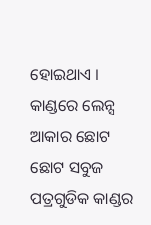ହୋଇଥାଏ । କାଣ୍ଡରେ ଲେନ୍ସ ଆକାର ଛୋଟ ଛୋଟ ସବୁଜ ପତ୍ରଗୁଡିକ କାଣ୍ଡର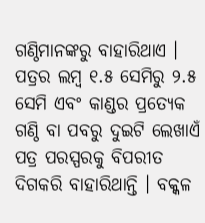ଗଣ୍ଠିମାନଙ୍କରୁ ବାହାରିଥାଏ । ପତ୍ରର ଲମ୍ବ ୧.୫ ସେମିରୁ ୨.୫ ସେମି ଏବଂ କାଣ୍ଡର ପ୍ରତ୍ୟେକ ଗଣ୍ଠି ବା ପବରୁ ଦୁଇଟି ଲେଖାଏଁ ପତ୍ର ପରସ୍ପରକୁ ବିପରୀତ ଦିଗକରି ବାହାରିଥାନ୍ତି । ବକ୍କଳ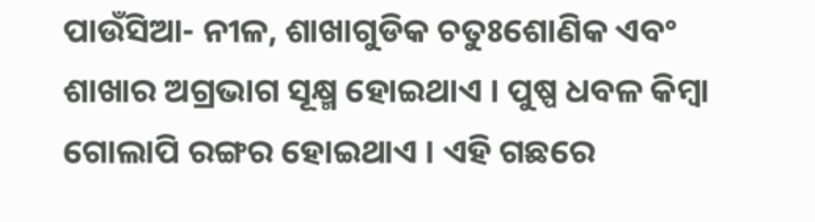ପାଉଁସିଆ- ନୀଳ, ଶାଖାଗୁଡିକ ଚତୁଃଶୋଣିକ ଏବଂ ଶାଖାର ଅଗ୍ରଭାଗ ସୂକ୍ଷ୍ମ ହୋଇଥାଏ । ପୁଷ୍ପ ଧବଳ କିମ୍ବା ଗୋଲାପି ରଙ୍ଗର ହୋଇଥାଏ । ଏହି ଗଛରେ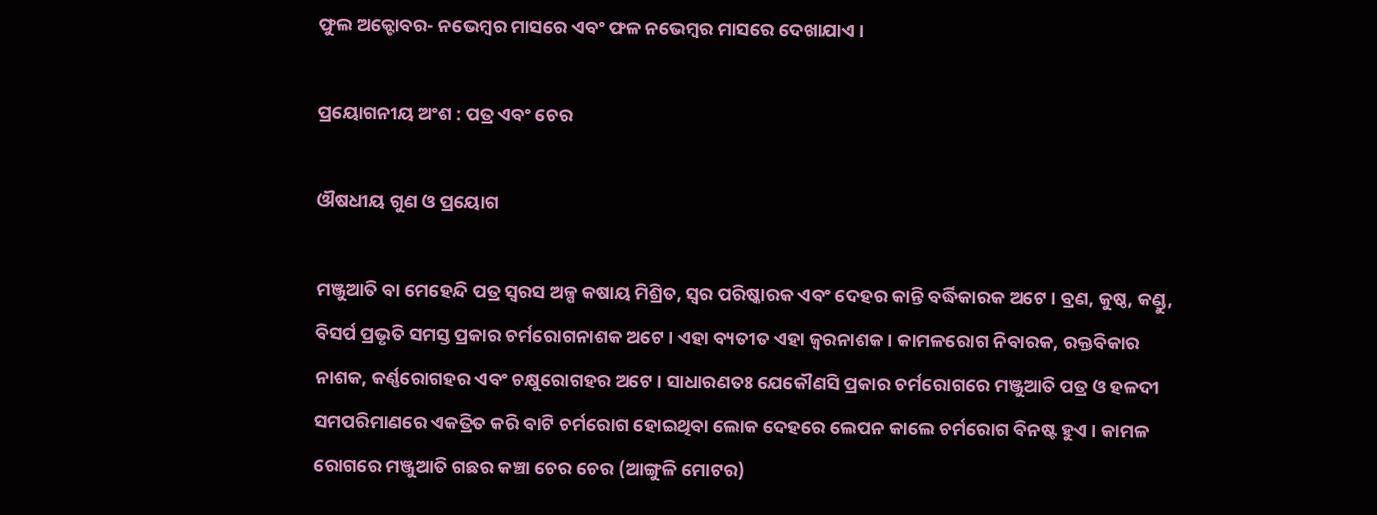ଫୁଲ ଅକ୍ଟୋବର- ନଭେମ୍ବର ମାସରେ ଏବଂ ଫଳ ନଭେମ୍ବର ମାସରେ ଦେଖାଯାଏ ।

ପ୍ରୟୋଗନୀୟ ଅଂଶ : ପତ୍ର ଏବଂ ଚେର

ଔଷଧୀୟ ଗୁଣ ଓ ପ୍ରୟୋଗ

ମଞ୍ଜୁଆତି ବା ମେହେନ୍ଦି ପତ୍ର ସ୍ଵରସ ଅଳ୍ପ କଷାୟ ମିଶ୍ରିତ, ସ୍ଵର ପରିଷ୍କାରକ ଏବଂ ଦେହର କାନ୍ତି ବର୍ଦ୍ଧିକାରକ ଅଟେ । ବ୍ରଣ, କୁଷ୍ଠ, କଣ୍ଡୁ, ବିସର୍ପ ପ୍ରଭୃତି ସମସ୍ତ ପ୍ରକାର ଚର୍ମରୋଗନାଶକ ଅଟେ । ଏହା ବ୍ୟତୀତ ଏହା ଜ୍ଵରନାଶକ । କାମଳରୋଗ ନିବାରକ, ରକ୍ତବିକାର ନାଶକ, କର୍ଣ୍ଣରୋଗହର ଏବଂ ଚକ୍ଷୁରୋଗହର ଅଟେ । ସାଧାରଣତଃ ଯେକୌଣସି ପ୍ରକାର ଚର୍ମରୋଗରେ ମଞ୍ଜୁଆତି ପତ୍ର ଓ ହଳଦୀ ସମପରିମାଣରେ ଏକତ୍ରିତ କରି ବାଟି ଚର୍ମରୋଗ ହୋଇଥିବା ଲୋକ ଦେହରେ ଲେପନ କାଲେ ଚର୍ମରୋଗ ବିନଷ୍ଟ ହୁଏ । କାମଳ ରୋଗରେ ମଞ୍ଜୁଆତି ଗଛର କଞ୍ଚା ଚେର ଚେର (ଆଙ୍ଗୁଳି ମୋଟର)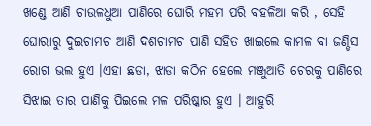ଖଣ୍ଡେ ଆଣି ଚାଉଳଧୁଆ ପାଣିରେ ଘୋରି ମହମ ପରି ବହଳିଆ କରି , ସେହି ଘୋରାରୁ ଦୁଇଚାମଚ ଆଣି ଦଶଚାମଚ ପାଣି ସହିତ ଖାଇଲେ କାମଳ ବା ଜଣ୍ଡିସ ରୋଗ ଭଲ ହୁଏ ।ଏହା ଛଡା, ଝାଡା କଠିନ ହେଲେ ମଞ୍ଜୁଆତି ଚେରକୁ ପାଣିରେ ସିଝାଇ ତାର ପାଣିକୁ ପିଇଲେ ମଳ ପରିଷ୍କାର ହୁଏ । ଆହୁରି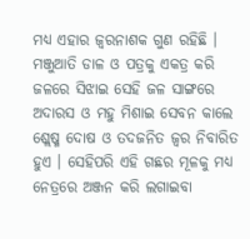ମଧ୍ୟ ଏହାର ଜ୍ଵରନାଶକ ଗୁଣ ରହିଛି । ମଞ୍ଜୁଆତି ଡାଳ ଓ ପତ୍ରକୁ ଏକତ୍ର କରି ଜଳରେ ସିଝାଇ ସେହି ଜଳ ସାଙ୍ଗରେ ଅଦାରସ ଓ ମହୁ ମିଶାଇ ସେବନ କାଲେ ଶ୍ଲେଷ୍ମ ଦୋଷ ଓ ତଦଜନିତ ଜ୍ଵର ନିବାରିତ ହୁଏ । ସେହିପରି ଏହି ଗଛର ମୂଳକୁ ମଧ୍ୟ ନେତ୍ରରେ ଅଞ୍ଜନ କରି ଲଗାଇବା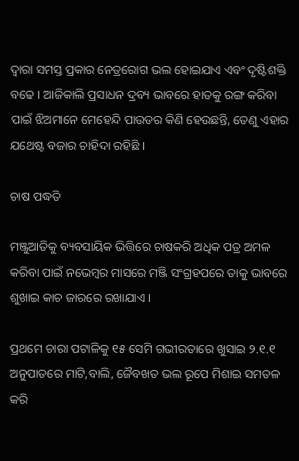ଦ୍ଵାରା ସମସ୍ତ ପ୍ରକାର ନେତ୍ରରୋଗ ଭଲ ହୋଇଯାଏ ଏବଂ ଦୃଷ୍ଟିଶକ୍ତି ବଢେ । ଆଜିକାଲି ପ୍ରସାଧନ ଦ୍ରବ୍ୟ ଭାବରେ ହାତକୁ ରଙ୍ଗ କରିବା ପାଇଁ ଝିଅମାନେ ମେହେନ୍ଦି ପାଉଡର କିଣି ହେଉଛନ୍ତି, ତେଣୁ ଏହାର ଯଥେଷ୍ଟ ବଜାର ଚାହିଦା ରହିଛି ।

ଚାଷ ପଦ୍ଧତି

ମଞ୍ଜୁଆତିକୁ ବ୍ୟବସାୟିକ ଭିତ୍ତିରେ ଚାଷକରି ଅଧିକ ପତ୍ର ଅମଳ କରିବା ପାଇଁ ନଭେମ୍ବର ମାସରେ ମଞ୍ଜି ସଂଗ୍ରହପରେ ତାକୁ ଭାବରେ ଶୁଖାଇ କାଚ ଜାରରେ ରଖାଯାଏ ।

ପ୍ରଥମେ ଚାରା ପଟାଳିକୁ ୧୫ ସେମି ଗଭୀରତାରେ ଖୁସାଇ ୨.୧.୧ ଅନୁପାତରେ ମାଟି,ବାଲି, ଜୈବଖତ ଭଲ ରୂପେ ମିଶାଇ ସମତଳ କରି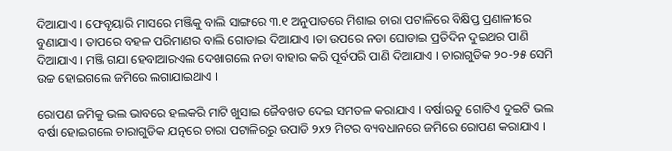ଦିଆଯାଏ । ଫେବୃୟାରି ମାସରେ ମଞ୍ଜିକୁ ବାଲି ସାଙ୍ଗରେ ୩.୧ ଅନୁପାତରେ ମିଶାଇ ଚାରା ପଟାଳିରେ ବିକ୍ଷିପ୍ତ ପ୍ରଣାଳୀରେ ବୁଣାଯାଏ । ତାପରେ ବହଳ ପରିମାଣର ବାଲି ଗୋଡାଇ ଦିଆଯାଏ ।ତା ଉପରେ ନଡା ଘୋଡାଇ ପ୍ରତିଦିନ ଦୁଇଥର ପାଣି ଦିଆଯାଏ । ମଞ୍ଜି ଗଯା ହେବାଆରଏଲ ଦେଖାଗଲେ ନଡା ବାହାର କରି ପୂର୍ବପରି ପାଣି ଦିଆଯାଏ । ଚାରାଗୁଡିକ ୨୦-୨୫ ସେମି ଉଚ୍ଚ ହୋଇଗଲେ ଜମିରେ ଲଗାଯାଇଥାଏ ।

ରୋପଣ ଜମିକୁ ଭଲ ଭାବରେ ହଲକରି ମାଟି ଖୁସାଇ ଜୈବଖତ ଦେଇ ସମତଳ କରାଯାଏ । ବର୍ଷାଋତୁ ଗୋଟିଏ ଦୁଇଟି ଭଲ ବର୍ଷା ହୋଇଗଲେ ଚାରାଗୁଡିକ ଯତ୍ନରେ ଚାରା ପଟାଳିରରୁ ଉପାଡି ୨x୨ ମିଟର ବ୍ୟବଧାନରେ ଜମିରେ ରୋପଣ କରାଯାଏ ।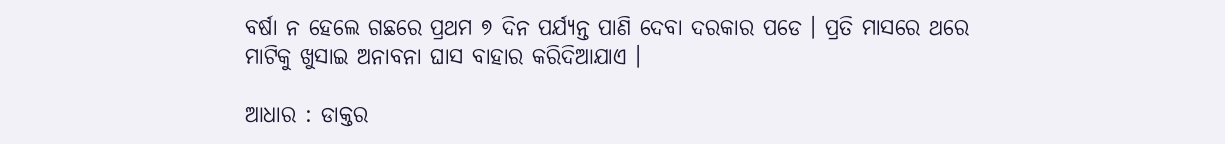ବର୍ଷା ନ ହେଲେ ଗଛରେ ପ୍ରଥମ ୭ ଦିନ ପର୍ଯ୍ୟନ୍ତ ପାଣି ଦେବା ଦରକାର ପଡେ । ପ୍ରତି ମାସରେ ଥରେ ମାଟିକୁ ଖୁସାଇ ଅନାବନା ଘାସ ବାହାର କରିଦିଆଯାଏ ।

ଆଧାର : ଡାକ୍ତର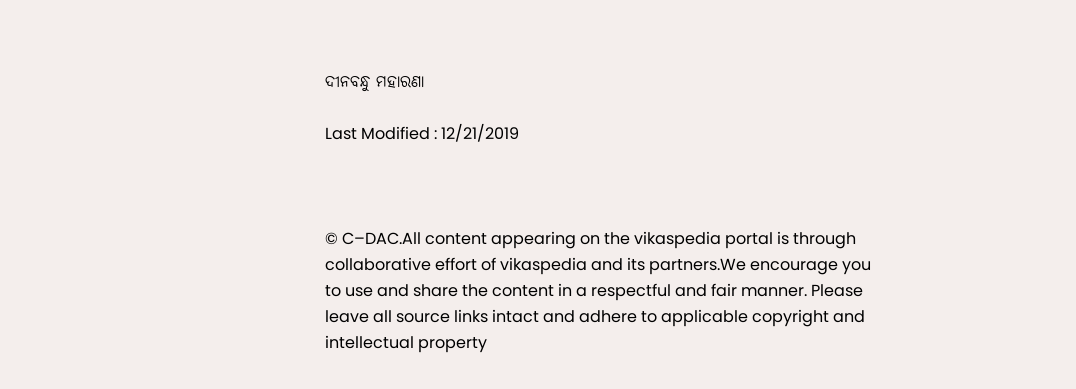ଦୀନବନ୍ଧୁ ମହାରଣା

Last Modified : 12/21/2019



© C–DAC.All content appearing on the vikaspedia portal is through collaborative effort of vikaspedia and its partners.We encourage you to use and share the content in a respectful and fair manner. Please leave all source links intact and adhere to applicable copyright and intellectual property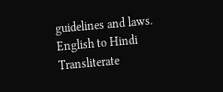guidelines and laws.
English to Hindi Transliterate